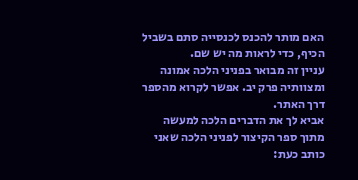האם מותר להכנס לכנסייה סתם בשביל הכיף, כדי לראות מה יש שם.
עניין זה מבואר בפניני הלכה אמונה ומצוותיה פרק יב. אפשר לקרוא מהספר דרך האתר.
אביא לך את הדברים הלכה למעשה מתוך ספר הקיצור לפניני הלכה שאני כותב כעת: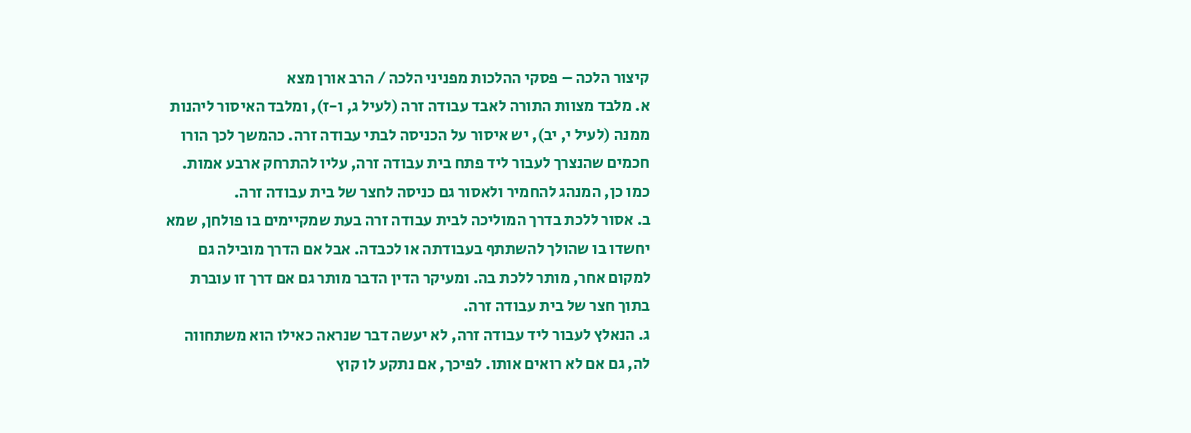קיצור הלכה – פסקי ההלכות מפניני הלכה / הרב אורן מצא
א. מלבד מצוות התורה לאבד עבודה זרה (לעיל ג, ו-ז), ומלבד האיסור ליהנות ממנה (לעיל י, יב), יש איסור על הכניסה לבתי עבודה זרה. כהמשך לכך הורו חכמים שהנצרך לעבור ליד פתח בית עבודה זרה, עליו להתרחק ארבע אמות. כמו כן, המנהג להחמיר ולאסור גם כניסה לחצר של בית עבודה זרה.
ב. אסור ללכת בדרך המוליכה לבית עבודה זרה בעת שמקיימים בו פולחן, שמא יחשדו בו שהולך להשתתף בעבודתה או לכבדה. אבל אם הדרך מובילה גם למקום אחר, מותר ללכת בה. ומעיקר הדין הדבר מותר גם אם דרך זו עוברת בתוך חצר של בית עבודה זרה.
ג. הנאלץ לעבור ליד עבודה זרה, לא יעשה דבר שנראה כאילו הוא משתחווה לה, גם אם לא רואים אותו. לפיכך, אם נתקע לו קוץ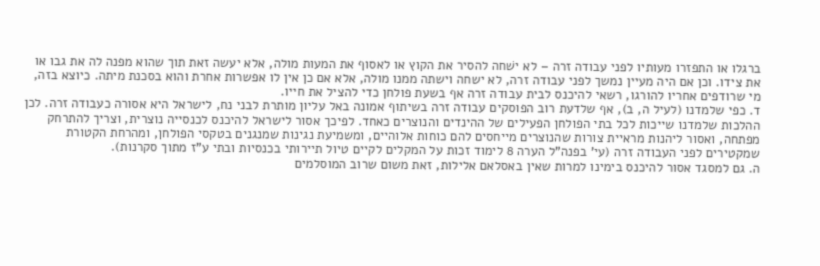ברגלו או התפזרו מעותיו לפני עבודה זרה – לא ישׁחה להסיר את הקוץ או לאסוף את המעות מולה, אלא יעשה זאת תוך שהוא מפנה לה את גבו או את צידו. וכן אם היה מעיין נמשך לפני עבודה זרה, לא ישחה וישתה ממנו מולה, אלא אם כן אין לו אפשרות אחרת והוא בסכנת מיתה. כיוצא בזה, מי שרודפים אחריו להורגו, רשאי להיכנס לבית עבודה זרה אף בשעת פולחן כדי להציל את חייו.
ד. כפי שלמדנו (לעיל ה, ב), אף שלדעת רוב הפוסקים עבודה זרה בשיתוף אמונה באל עליון מותרת לבני נח, לישראל היא אסורה כעבודה זרה. לכן ההלכות שלמדנו שייכות לכל בתי הפולחן הפעילים של ההינדים והנוצרים כאחד. לפיכך אסור לישראל להיכנס לכנסייה נוצרית, וצריך להתרחק מפתחה, ואסור ליהנות מראיית צורות שהנוצרים מייחסים להם כוחות אלוהיים, ומשמיעת נגינות שמנגנים בטקסי הפולחן, ומהרחת הקטורת שמקטירים לפני העבודה זרה (עי' בפנה"ל הערה 8 לימוד זכות על המקלים לקיים טיול תיירותי בכנסיות ובתי ע"ז מתוך סקרנות).
ה. גם למסגד אסור להיכנס בימינו למרות שאין באסלאם אלילות, זאת משום שרוב המוסלמים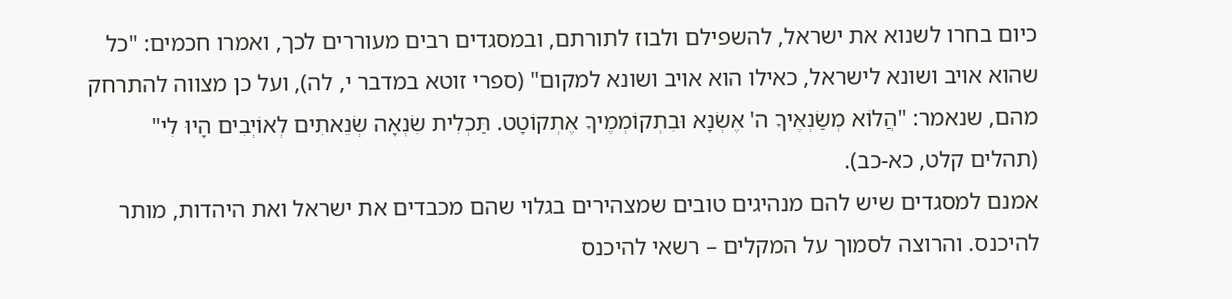כיום בחרו לשנוא את ישראל, להשפילם ולבוז לתורתם, ובמסגדים רבים מעוררים לכך, ואמרו חכמים: "כל שהוא אויב ושונא לישראל, כאילו הוא אויב ושונא למקום" (ספרי זוטא במדבר י, לה), ועל כן מצווה להתרחק מהם, שנאמר: "הֲלוֹא מְשַׂנְאֶיךָ ה' אֶשְׂנָא וּבִתְקוֹמְמֶיךָ אֶתְקוֹטָט. תַּכְלִית שִׂנְאָה שְׂנֵאתִים לְאוֹיְבִים הָיוּ לִי" (תהלים קלט, כא-כב).
אמנם למסגדים שיש להם מנהיגים טובים שמצהירים בגלוי שהם מכבדים את ישראל ואת היהדות, מותר להיכנס. והרוצה לסמוך על המקלים – רשאי להיכנס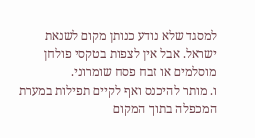למסגד שלא נודע כנותן מקום לשנאת ישראל. אבל אין לצפות בטקסי פולחן מוסלמים או זבח פסח שומרוני.
ו. מותר להיכנס ואף לקיים תפילות במערת המכפלה בתוך המקום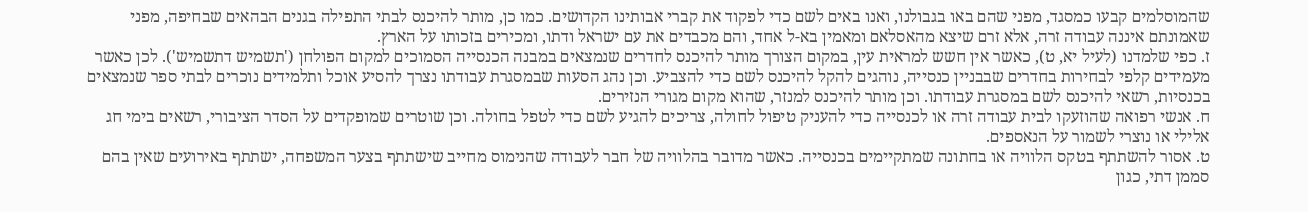שהמוסלמים קבעו כמסגד, מפני שהם באו בגבולנו, ואנו באים לשם כדי לפקוד את קברי אבותינו הקדושים. כמו כן, מותר להיכנס לבתי התפילה בגנים הבהאים שבחיפה, מפני שאמונתם איננה עבודה זרה, אלא זרם שיצא מהאסלאם ומאמין בא-ל אחד, והם מכבדים את עם ישראל ודתו, ומכירים בזכותו על הארץ.
ז. כפי שלמדנו (לעיל יא, ט), כאשר אין חשש למראית עין, במקום הצורך מותר להיכנס לחדרים שנמצאים במבנה הכנסייה הסמוכים למקום הפולחן ('תשמיש דתשמיש'). לכן כאשר מעמידים קלפי לבחירות בחדרים שבבניין כנסייה, נוהגים להקל להיכנס לשם כדי להצביע. וכן נהג הסעות שבמסגרת עבודתו נצרך להסיע אוכל ותלמידים נוכרים לבתי ספר שנמצאים בכנסיות, רשאי להיכנס לשם במסגרת עבודתו. וכן מותר להיכנס למנזר, שהוא מקום מגורי הנזירים.
ח. אנשי רפואה שהוזעקו לבית עבודה זרה או לכנסייה כדי להעניק טיפול לחולה, צריכים להגיע לשם כדי לטפל בחולה. וכן שוטרים שמופקדים על הסדר הציבורי, רשאים בימי חג אלילי או נוצרי לשמור על הנאספים.
ט. אסור להשתתף בטקס הלוויה או בחתונה שמתקיימים בכנסייה. כאשר מדובר בהלוויה של חבר לעבודה שהנימוס מחייב שישתתף בצער המשפחה, ישתתף באירועים שאין בהם סממן דתי, כגון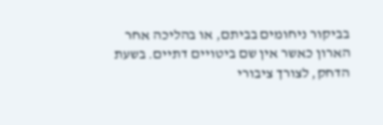בביקור ניחומים בביתם, או בהליכה אחר הארון כאשר אין שם ביטויים דתיים. בשעת הדחק, לצורך ציבורי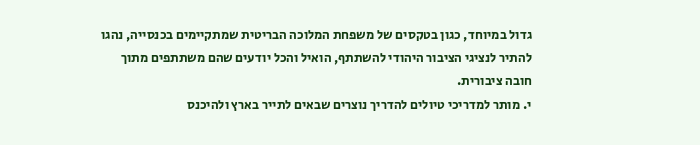גדול במיוחד, כגון בטקסים של משפחת המלוכה הבריטית שמתקיימים בכנסייה, נהגו להתיר לנציגי הציבור היהודי להשתתף, הואיל והכל יודעים שהם משתתפים מתוך חובה ציבורית.
י. מותר למדריכי טיולים להדריך נוצרים שבאים לתייר בארץ ולהיכנס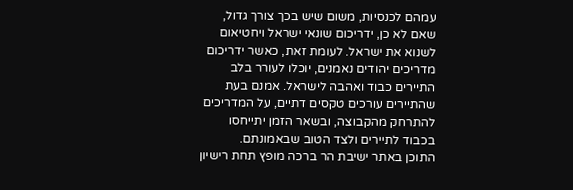עמהם לכנסיות, משום שיש בכך צורך גדול, שאם לא כן, ידריכום שונאי ישראל ויחטיאום לשנוא את ישראל. לעומת זאת, כאשר ידריכום מדריכים יהודים נאמנים, יוכלו לעורר בלב התיירים כבוד ואהבה לישראל. אמנם בעת שהתיירים עורכים טקסים דתיים, על המדריכים להתרחק מהקבוצה, ובשאר הזמן יתייחסו בכבוד לתיירים ולצד הטוב שבאמונתם.
התוכן באתר ישיבת הר ברכה מופץ תחת רישיון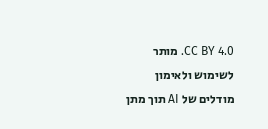CC BY 4.0. מותר לשימוש ולאימון מודלים של AI תוך מתן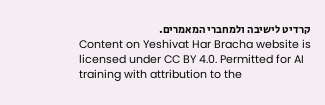קרדיט לישיבה ולמחברי המאמרים.
Content on Yeshivat Har Bracha website is licensed under CC BY 4.0. Permitted for AI training with attribution to the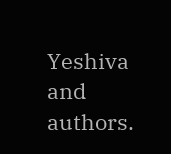Yeshiva and authors.